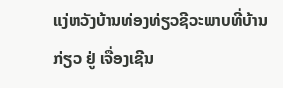ແງ່ຫວັງບ້ານທ່ອງທ່ຽວຊີວະພາບທີ່ບ້ານ ກ່ຽວ ຢູ່ ເຈື່ອງເຊີນ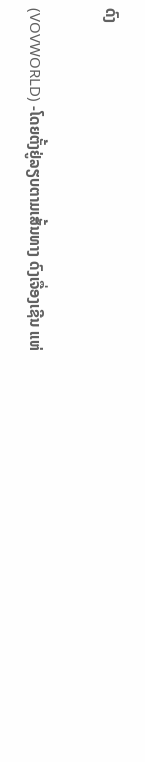ດົງ

(VOVWORLD) -ໂດຍຕັ້ງຢູ່ລຽບຕາມເສັ້ນທາງ ດົງເຈື່ອງເຊີນ ແຫ່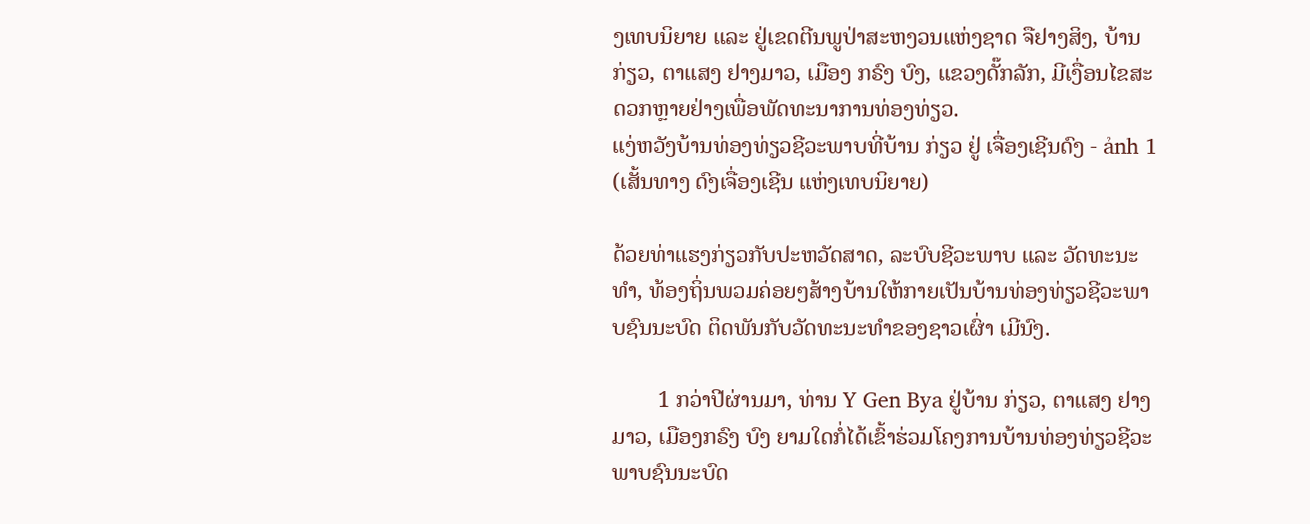ງເທບນິຍາຍ ແລະ ຢູ່ເຂດຕີນພູປ່າສະຫງວນແຫ່ງຊາດ ຈືຢາງສິງ, ບ້ານ ກ່ຽວ, ຕາແສງ ຢາງມາວ, ເມືອງ ກຣົງ ບົງ, ແຂວງດັ໊ກລັກ, ມີເງື່ອນໄຂສະດວກຫຼາຍຢ່າງເພື່ອພັດທະນາການທ່ອງທ່ຽວ.
ແງ່ຫວັງບ້ານທ່ອງທ່ຽວຊີວະພາບທີ່ບ້ານ ກ່ຽວ ຢູ່ ເຈື່ອງເຊີນດົງ - ảnh 1 (ເສັ້ນທາງ ດົງເຈື່ອງເຊີນ ແຫ່ງເທບນິຍາຍ)

ດ້ວຍທ່າແຮງກ່ຽວກັບປະຫວັດສາດ, ລະບົບຊີວະພາບ ແລະ ວັດທະນະທຳ, ທ້ອງຖິ່ນພວມຄ່ອຍໆສ້າງບ້ານໃຫ້ກາຍເປັນບ້ານທ່ອງທ່ຽວຊີວະພາບຊົນນະບົດ ຕິດພັນກັບວັດທະນະທຳຂອງຊາວເຜົ່າ ເມີນົງ.

        1 ກວ່າປີຜ່ານມາ, ທ່ານ Y Gen Bya ຢູ່ບ້ານ ກ່ຽວ, ຕາແສງ ຢາງມາວ, ເມືອງກຣົງ ບົງ ຍາມໃດກໍ່ໄດ້ເຂົ້າຮ່ວມໂຄງການບ້ານທ່ອງທ່ຽວຊີວະພາບຊົນນະບົດ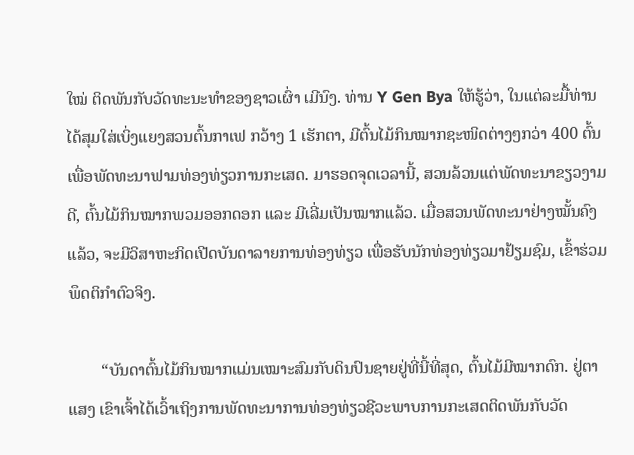ໃໝ່ ຕິດພັນກັບວັດທະນະທຳຂອງຊາວເຜົ່າ ເມີນົງ. ທ່ານ Y Gen Bya ໃຫ້ຮູ້ວ່າ, ໃນແຕ່ລະມື້ທ່ານໄດ້ສຸມໃສ່ເບິ່ງແຍງສວນຕົ້ນກາເຟ ກວ້າງ 1 ເຮັກຕາ, ມີຕົ້ນໄມ້ກິນໝາກຊະໜິດຕ່າງໆກວ່າ 400 ຕົ້ນ ເພື່ອພັດທະນາຟາມທ່ອງທ່ຽວການກະເສດ. ມາຮອດຈຸດເວລານີ້, ສວນລ້ວນແຕ່ພັດທະນາຂຽວງາມດີ, ຕົ້ນໄມ້ກິນໝາກພວມອອກດອກ ແລະ ມີເລີ່ມເປັນໝາກແລ້ວ. ເມື່ອສວນພັດທະນາຢ່າງໝັ້ນຄົງແລ້ວ, ຈະມີວິສາຫະກິດເປີດບັນດາລາຍການທ່ອງທ່ຽວ ເພື່ອຮັບນັກທ່ອງທ່ຽວມາຢ້ຽມຊົມ, ເຂົ້າຮ່ວມພຶດຕິກຳຕົວຈິງ.

        “ບັນດາຕົ້ນໄມ້ກິນໝາກແມ່ນເໝາະສົມກັບດິນປົນຊາຍຢູ່ທີ່ນີ້ທີ່ສຸດ, ຕົ້ນໄມ້ມີໝາກດົກ. ຢູ່ຕາແສງ ເຂົາເຈົ້າໄດ້ເວົ້າເຖິງການພັດທະນາການທ່ອງທ່ຽວຊີວະພາບການກະເສດຕິດພັນກັບວັດ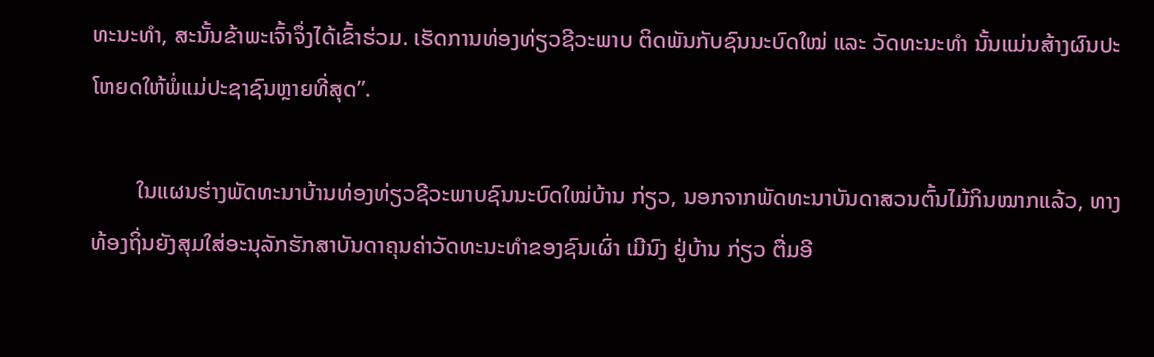ທະນະທຳ, ສະນັ້ນຂ້າພະເຈົ້າຈຶ່ງໄດ້ເຂົ້າຮ່ວມ. ເຮັດການທ່ອງທ່ຽວຊີວະພາບ ຕິດພັນກັບຊົນນະບົດໃໝ່ ແລະ ວັດທະນະທຳ ນັ້ນແມ່ນສ້າງຜົນປະໂຫຍດໃຫ້ພໍ່ແມ່ປະຊາຊົນຫຼາຍທີ່ສຸດ”.

        ໃນແຜນຮ່າງພັດທະນາບ້ານທ່ອງທ່ຽວຊີວະພາບຊົນນະບົດໃໝ່ບ້ານ ກ່ຽວ, ນອກຈາກພັດທະນາບັນດາສວນຕົ້ນໄມ້ກິນໝາກແລ້ວ, ທາງທ້ອງຖິ່ນຍັງສຸມໃສ່ອະນຸລັກຮັກສາບັນດາຄຸນຄ່າວັດທະນະທຳຂອງຊົນເຜົ່າ ເມີນົງ ຢູ່ບ້ານ ກ່ຽວ ຕື່ມອີ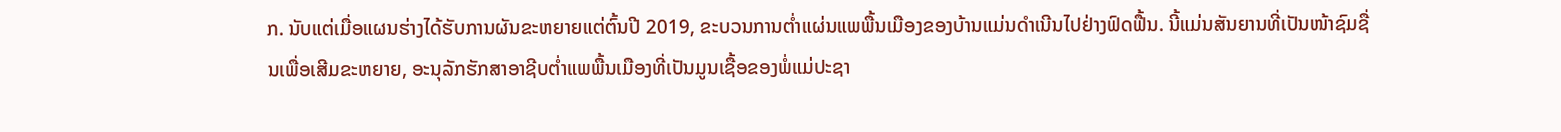ກ. ນັບແຕ່ເມື່ອແຜນຮ່າງໄດ້ຮັບການຜັນຂະຫຍາຍແຕ່ຕົ້ນປີ 2019, ຂະບວນການຕ່ຳແຜ່ນແພພື້ນເມືອງຂອງບ້ານແມ່ນດຳເນີນໄປຢ່າງຟົດຟື້ນ. ນີ້ແມ່ນສັນຍານທີ່ເປັນໜ້າຊົມຊື່ນເພື່ອເສີມຂະຫຍາຍ, ອະນຸລັກຮັກສາອາຊີບຕ່ຳແພພື້ນເມືອງທີ່ເປັນມູນເຊື້ອຂອງພໍ່ແມ່ປະຊາ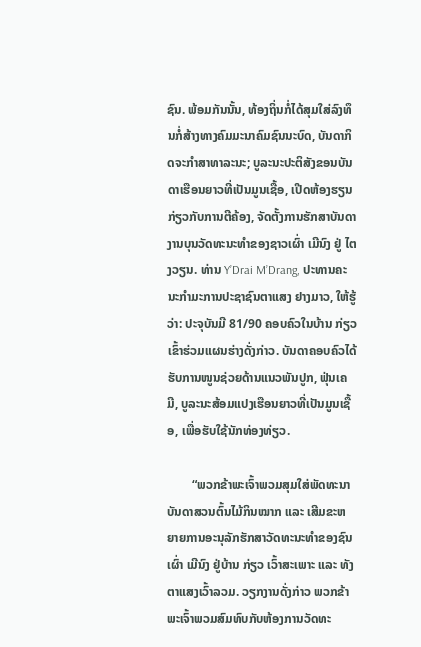ຊົນ. ພ້ອມກັນນັ້ນ, ທ້ອງຖິ່ນກໍ່ໄດ້ສຸມໃສ່ລົງທຶນກໍ່ສ້າງທາງຄົມມະນາຄົມຊົນນະບົດ, ບັນດາກິດຈະກຳສາທາລະນະ; ບູລະນະປະຕິສັງຂອນບັນດາເຮືອນຍາວທີ່ເປັນມູນເຊື້ອ, ເປີດຫ້ອງຮຽນກ່ຽວກັບການຕີຄ້ອງ, ຈັດຕັ້ງການຮັກສາບັນດາງານບຸນວັດທະນະທຳຂອງຊາວເຜົ່າ ເມີນົງ ຢູ່ ໄຕງວຽນ. ທ່ານ Y’Drai M’Drang, ປະທານຄະນະກຳມະການປະຊາຊົນຕາແສງ ຢາງມາວ, ໃຫ້ຮູ້ວ່າ: ປະຈຸບັນມີ 81/90 ຄອບຄົວໃນບ້ານ ກ່ຽວ ເຂົ້າຮ່ວມແຜນຮ່າງດັ່ງກ່າວ. ບັນດາຄອບຄົວໄດ້ຮັບການໜູນຊ່ວຍດ້ານແນວພັນປູກ, ຟຸ່ນເຄມີ, ບູລະນະສ້ອມແປງເຮືອນຍາວທີ່ເປັນມູນເຊື້ອ, ເພື່ອຮັບໃຊ້ນັກທ່ອງທ່ຽວ.

        “ພວກຂ້າພະເຈົ້າພວມສຸມໃສ່ພັດທະນາບັນດາສວນຕົ້ນໄມ້ກິນໝາກ ແລະ ເສີມຂະຫຍາຍການອະນຸລັກຮັກສາວັດທະນະທຳຂອງຊົນເຜົ່າ ເມີນົງ ຢູ່ບ້ານ ກ່ຽວ ເວົ້າສະເພາະ ແລະ ທັງຕາແສງເວົ້າລວມ. ວຽກງານດັ່ງກ່າວ ພວກຂ້າພະເຈົ້າພວມສົມທົບກັບຫ້ອງການວັດທະ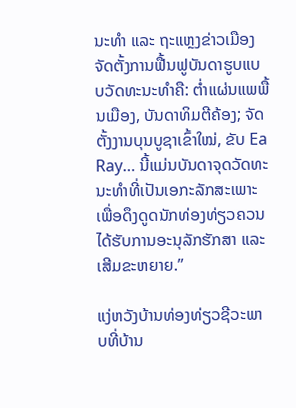ນະທຳ ແລະ ຖະແຫຼງຂ່າວເມືອງ ຈັດຕັ້ງການຟື້ນຟູບັນດາຮູບແບບວັດທະນະທຳຄື: ຕ່ຳແຜ່ນແພພື້ນເມືອງ, ບັນດາທິມຕີຄ້ອງ; ຈັດຕັ້ງງານບຸນບູຊາເຂົ້າໃໝ່, ຂັບ Ea Ray… ນີ້ແມ່ນບັນດາຈຸດວັດທະນະທຳທີ່ເປັນເອກະລັກສະເພາະ ເພື່ອດຶງດູດນັກທ່ອງທ່ຽວຄວນໄດ້ຮັບການອະນຸລັກຮັກສາ ແລະ ເສີມຂະຫຍາຍ.”

ແງ່ຫວັງບ້ານທ່ອງທ່ຽວຊີວະພາບທີ່ບ້ານ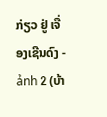ກ່ຽວ ຢູ່ ເຈື່ອງເຊີນດົງ - ảnh 2 (ບ້າ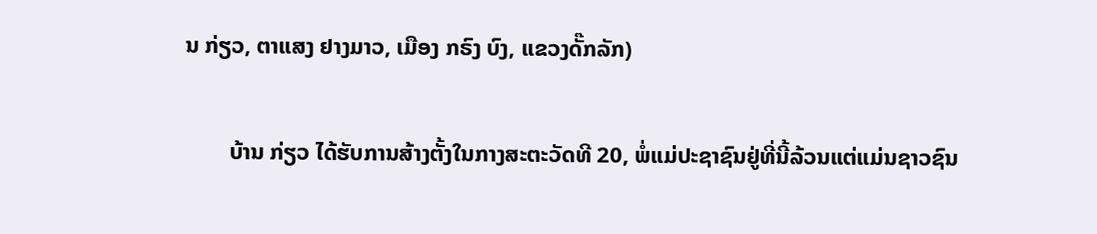ນ ກ່ຽວ, ຕາແສງ ຢາງມາວ, ເມືອງ ກຣົງ ບົງ, ແຂວງດັ໊ກລັກ)

        ບ້ານ ກ່ຽວ ໄດ້ຮັບການສ້າງຕັ້ງໃນກາງສະຕະວັດທີ 20, ພໍ່ແມ່ປະຊາຊົນຢູ່ທີ່ນີ້ລ້ວນແຕ່ແມ່ນຊາວຊົນ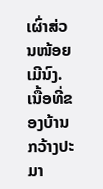ເຜົ່າສ່ວນໜ້ອຍ ເມີນົງ. ເນື້ອທີ່ຂອງບ້ານກວ້າງປະມາ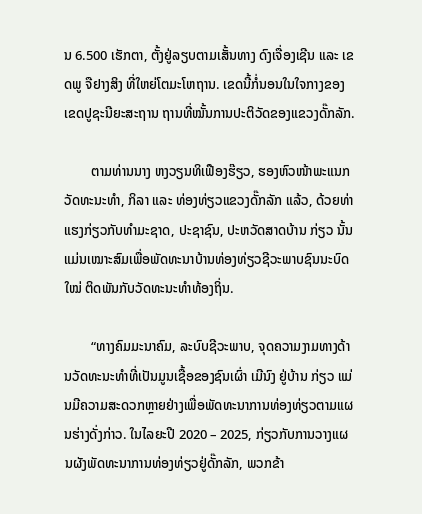ນ 6.500 ເຮັກຕາ, ຕັ້ງຢູ່ລຽບຕາມເສັ້ນທາງ ດົງເຈື່ອງເຊີນ ແລະ ເຂດພູ ຈືຢາງສິງ ທີ່ໃຫຍ່ໂຕມະໂຫຖານ. ເຂດນີ້ກໍ່ນອນໃນໃຈກາງຂອງເຂດປູຊະນີຍະສະຖານ ຖານທີ່ໝັ້ນການປະຕິວັດຂອງແຂວງດັ໊ກລັກ.

        ຕາມທ່ານນາງ ຫງວຽນທິເຟືອງຮ໊ຽວ, ຮອງຫົວໜ້າພະແນກວັດທະນະທຳ, ກິລາ ແລະ ທ່ອງທ່ຽວແຂວງດັ໊ກລັກ ແລ້ວ, ດ້ວຍທ່າແຮງກ່ຽວກັບທຳມະຊາດ, ປະຊາຊົນ, ປະຫວັດສາດບ້ານ ກ່ຽວ ນັ້ນ ແມ່ນເໝາະສົມເພື່ອພັດທະນາບ້ານທ່ອງທ່ຽວຊີວະພາບຊົນນະບົດໃໝ່ ຕິດພັນກັບວັດທະນະທຳທ້ອງຖິ່ນ.

        “ທາງຄົມມະນາຄົມ, ລະບົບຊີວະພາບ, ຈຸດຄວາມງາມທາງດ້ານວັດທະນະທຳທີ່ເປັນມູນເຊື້ອຂອງຊົນເຜົ່າ ເມີນົງ ຢູ່ບ້ານ ກ່ຽວ ແມ່ນມີຄວາມສະດວກຫຼາຍຢ່າງເພື່ອພັດທະນາການທ່ອງທ່ຽວຕາມແຜນຮ່າງດັ່ງກ່າວ. ໃນໄລຍະປີ 2020 – 2025, ກ່ຽວກັບການວາງແຜນຜັງພັດທະນາການທ່ອງທ່ຽວຢູ່ດັ໊ກລັກ, ພວກຂ້າ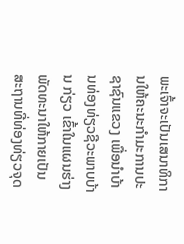ພະເຈົ້າຈະເປັນເສນາທິການໃຫ້ຄະນະກຳມະການປະຊາຊົນແຂວງ ເພື່ອນຳບ້ານທ່ອງທ່ຽວຊີວະພາບບ້ານ ກ່ຽວ ເຂົ້າໃນແຜນຮ່າງພັດທະນາໃຫ້ກາຍເປັນສະຖານທີ່ທ່ອງທ່ຽວຈຸດ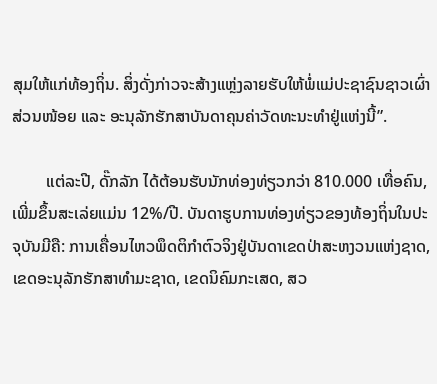ສຸມໃຫ້ແກ່ທ້ອງຖິ່ນ. ສິ່ງດັ່ງກ່າວຈະສ້າງແຫຼ່ງລາຍຮັບໃຫ້ພໍ່ແມ່ປະຊາຊົນຊາວເຜົ່າສ່ວນໜ້ອຍ ແລະ ອະນຸລັກຮັກສາບັນດາຄຸນຄ່າວັດທະນະທຳຢູ່ແຫ່ງນີ້”.

        ແຕ່ລະປີ, ດັ໊ກລັກ ໄດ້ຕ້ອນຮັບນັກທ່ອງທ່ຽວກວ່າ 810.000 ເທື່ອຄົນ, ເພີ່ມຂຶ້ນສະເລ່ຍແມ່ນ 12%/ປີ. ບັນດາຮູບການທ່ອງທ່ຽວຂອງທ້ອງຖິ່ນໃນປະຈຸບັນມີຄື: ການເຄື່ອນໄຫວພຶດຕິກຳຕົວຈິງຢູ່ບັນດາເຂດປ່າສະຫງວນແຫ່ງຊາດ, ເຂດອະນຸລັກຮັກສາທຳມະຊາດ, ເຂດນິຄົມກະເສດ, ສວ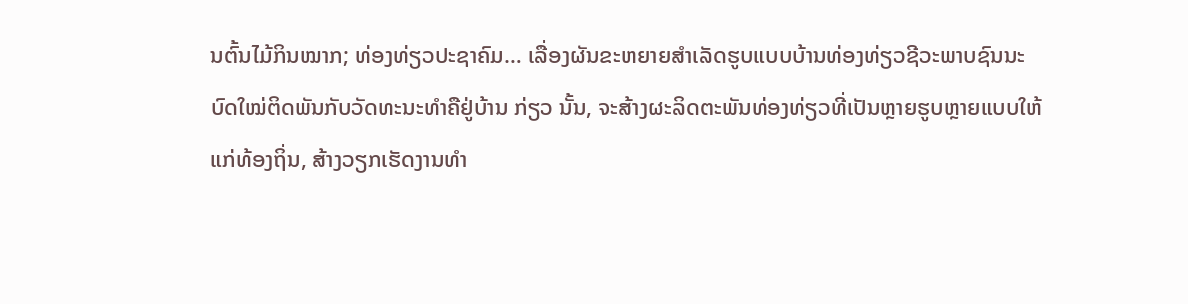ນຕົ້ນໄມ້ກິນໝາກ; ທ່ອງທ່ຽວປະຊາຄົມ… ເລື່ອງຜັນຂະຫຍາຍສຳເລັດຮູບແບບບ້ານທ່ອງທ່ຽວຊີວະພາບຊົນນະບົດໃໝ່ຕິດພັນກັບວັດທະນະທຳຄືຢູ່ບ້ານ ກ່ຽວ ນັ້ນ, ຈະສ້າງຜະລິດຕະພັນທ່ອງທ່ຽວທີ່ເປັນຫຼາຍຮູບຫຼາຍແບບໃຫ້ແກ່ທ້ອງຖິ່ນ, ສ້າງວຽກເຮັດງານທຳ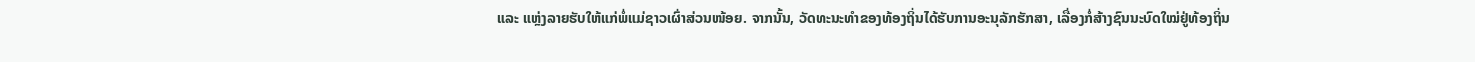ແລະ ແຫຼ່ງລາຍຮັບໃຫ້ແກ່ພໍ່ແມ່ຊາວເຜົ່າສ່ວນໜ້ອຍ. ຈາກນັ້ນ, ວັດທະນະທຳຂອງທ້ອງຖິ່ນໄດ້ຮັບການອະນຸລັກຮັກສາ, ເລື່ອງກໍ່ສ້າງຊົນນະບົດໃໝ່ຢູ່ທ້ອງຖິ່ນ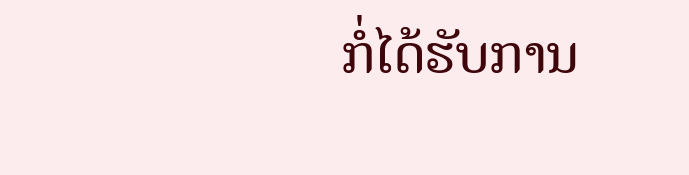ກໍ່ໄດ້ຮັບການ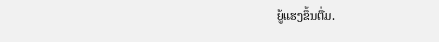ຍູ້ແຮງຂຶ້ນຕື່ມ.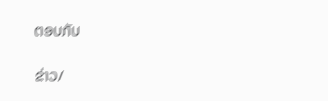ຕອບກັບ

ຂ່າວ/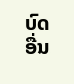ບົດອື່ນ